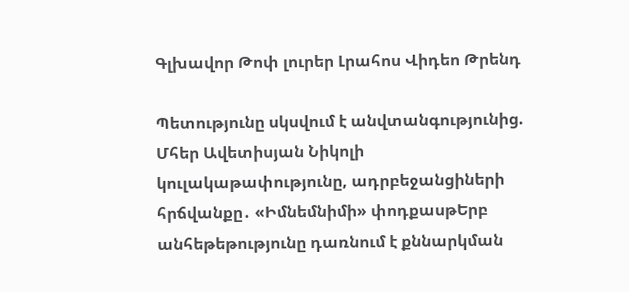Գլխավոր Թոփ լուրեր Լրահոս Վիդեո Թրենդ

Պետությունը սկսվում է անվտանգությունից. Մհեր Ավետիսյան Նիկոլի կուլակաթափությունը, ադրբեջանցիների հրճվանքը․ «Իմնեմնիմի» փոդքասթԵրբ անհեթեթությունը դառնում է քննարկման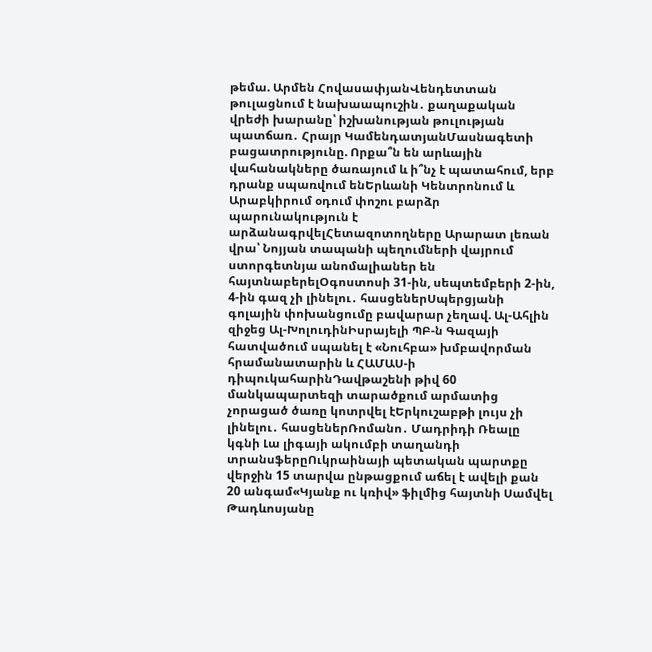թեմա. Արմեն ՀովասափյանՎենդետտան թուլացնում է նախաապուշին․ քաղաքական վրեժի խարանը՝ իշխանության թուլության պատճառ․ Հրայր ԿամենդատյանՄասնագետի բացատրությունը. Որքա՞ն են արևային վահանակները ծառայում և ի՞նչ է պատահում, երբ դրանք սպառվում ենԵրևանի Կենտրոնում և Արաբկիրում օդում փոշու բարձր պարունակություն է արձանագրվելՀետազոտողները Արարատ լեռան վրա՝ Նոյյան տապանի պեղումների վայրում ստորգետնյա անոմալիաներ են հայտնաբերելՕգոստոսի 31-ին, սեպտեմբերի 2-ին, 4-ին գազ չի լինելու․ հասցեներՍպերցյանի գոլային փոխանցումը բավարար չեղավ. Ալ-Ահլին զիջեց Ալ-ԽոլուդինԻսրայելի ՊԲ-ն Գազայի հատվածում սպանել է «Նուհբա» խմբավորման հրամանատարին և ՀԱՄԱՍ-ի դիպուկահարինԴավթաշենի թիվ 60 մանկապարտեզի տարածքում արմատից չորացած ծառը կոտրվել էԵրկուշաբթի լույս չի լինելու․ հասցեներՌոմանո․ Մադրիդի Ռեալը կգնի Լա լիգայի ակումբի տաղանդի տրանսֆերըՈւկրաինայի պետական պարտքը վերջին 15 տարվա ընթացքում աճել է ավելի քան 20 անգամ«Կյանք ու կռիվ» ֆիլմից հայտնի Սամվել Թադևոսյանը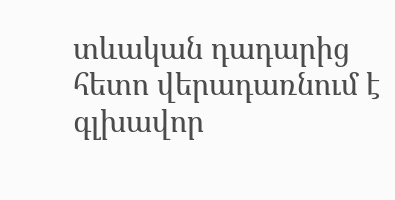տևական դադարից հետո վերադառնում է գլխավոր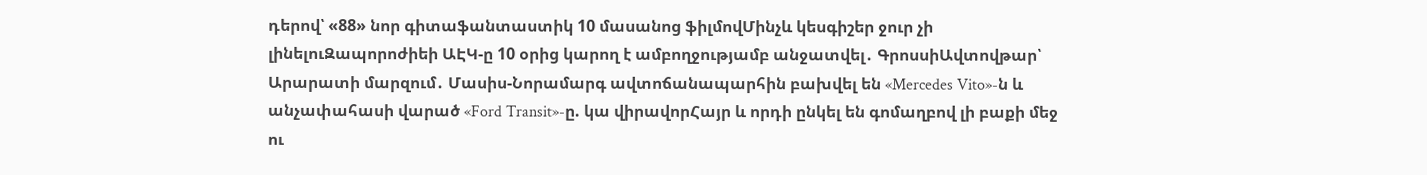դերով՝ «88» նոր գիտաֆանտաստիկ 10 մասանոց ֆիլմովՄինչև կեսգիշեր ջուր չի լինելուԶապորոժիեի ԱԷԿ-ը 10 օրից կարող է ամբողջությամբ անջատվել․ ԳրոսսիԱվտովթար՝ Արարատի մարզում․ Մասիս-Նորամարգ ավտոճանապարհին բախվել են «Mercedes Vito»-ն և անչափահասի վարած «Ford Transit»-ը. կա վիրավորՀայր և որդի ընկել են գոմաղբով լի բաքի մեջ ու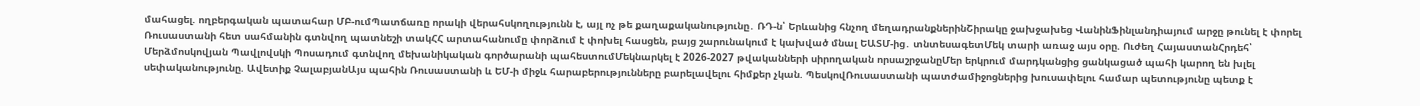մահացել. ողբերգական պատահար ՄԲ-ումՊատճառը որակի վերահսկողությունն է, այլ ոչ թե քաղաքականությունը․ ՌԴ-ն՝ Երևանից հնչող մեղադրանքներինՇիրակը ջախջախեց ՎանինՖինլանդիայում արջը թունել է փորել Ռուսաստանի հետ սահմանին գտնվող պատնեշի տակՀՀ արտահանումը փորձում է փոխել հասցեն, բայց շարունակում է կախված մնալ ԵԱՏՄ-ից․ տնտեսագետՄեկ տարի առաջ այս օրը. Ուժեղ ՀայաստանՀրդեհ՝ Մերձմոսկովյան Պավլովսկի Պոսադում գտնվող մեխանիկական գործարանի պահեստումՄեկնարկել է 2026-2027 թվականների սիրողական որսաշրջանըՄեր երկրում մարդկանցից ցանկացած պահի կարող են խլել սեփականությունը. Ավետիք ՉալաբյանԱյս պահին Ռուսաստանի և ԵՄ-ի միջև հարաբերությունները բարելավելու հիմքեր չկան. ՊեսկովՌուսաստանի պատժամիջոցներից խուսափելու համար պետությունը պետք է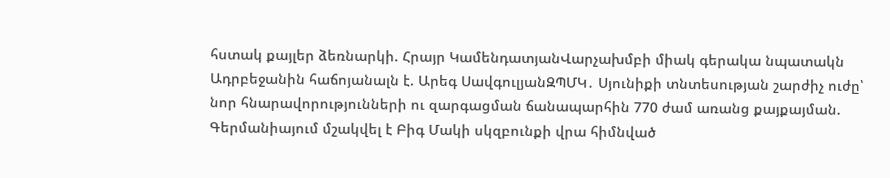հստակ քայլեր ձեռնարկի. Հրայր ԿամենդատյանՎարչախմբի միակ գերակա նպատակն Ադրբեջանին հաճոյանալն է. Արեգ ՍավգուլյանԶՊՄԿ․ Սյունիքի տնտեսության շարժիչ ուժը՝ նոր հնարավորությունների ու զարգացման ճանապարհին 770 ժամ առանց քայքայման. Գերմանիայում մշակվել է Բիգ Մակի սկզբունքի վրա հիմնված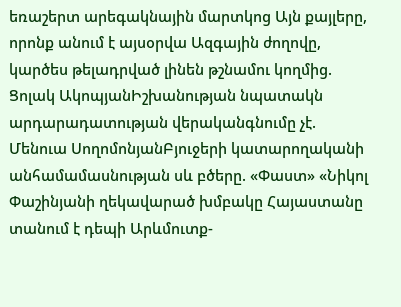եռաշերտ արեգակնային մարտկոց Այն քայլերը, որոնք անում է այսօրվա Ազգային ժողովը, կարծես թելադրված լինեն թշնամու կողմից. Ցոլակ ԱկոպյանԻշխանության նպատակն արդարադատության վերականգնումը չէ. Մենուա ՍողոմոնյանԲյուջերի կատարողականի անհամամասնության սև բծերը. «Փաստ» «Նիկոլ Փաշինյանի ղեկավարած խմբակը Հայաստանը տանում է դեպի Արևմուտք-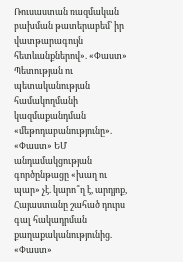Ռուսաստան ռազմական բախման թատերաբեմ՝ իր վատթարագույն հետևանքներով». «Փաստ» Պետության ու պետականության համակողմանի կազմաքանդման «մեթոդաբանությունը». «Փաստ» ԵՄ անդամակցության գործընթացը «խաղ ու պար» չէ. կարո՞ղ է, արդյոք, Հայաստանը շահած դուրս գալ հակադրման քաղաքականությունից. «Փաստ»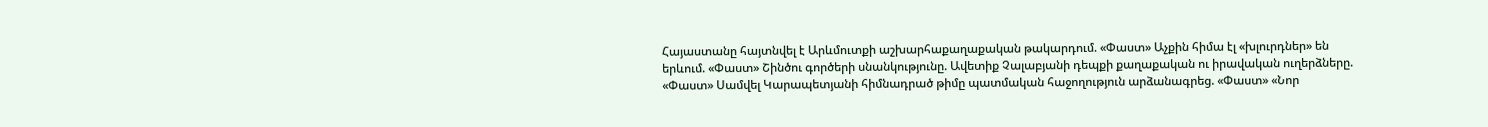Հայաստանը հայտնվել է Արևմուտքի աշխարհաքաղաքական թակարդում. «Փաստ» Աչքին հիմա էլ «խլուրդներ» են երևում. «Փաստ» Շինծու գործերի սնանկությունը. Ավետիք Չալաբյանի դեպքի քաղաքական ու իրավական ուղերձները. «Փաստ» Սամվել Կարապետյանի հիմնադրած թիմը պատմական հաջողություն արձանագրեց. «Փաստ» «Նոր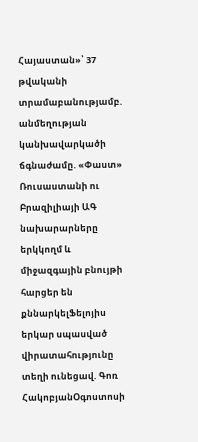Հայաստան»՝ 37 թվականի տրամաբանությամբ. անմեղության կանխավարկածի ճգնաժամը. «Փաստ» Ռուսաստանի ու Բրազիլիայի ԱԳ նախարարները երկկողմ և միջազգային բնույթի հարցեր են քննարկելՖելոյիս երկար սպասված վիրատահությունը տեղի ունեցավ. Գոռ ՀակոբյանՕգոստոսի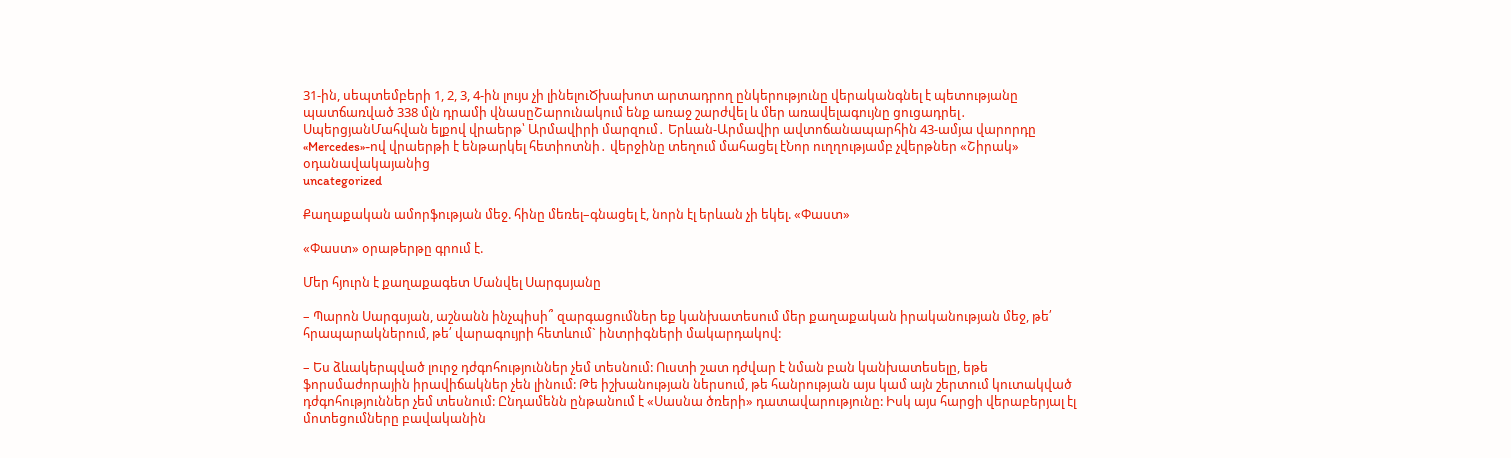31-ին, սեպտեմբերի 1, 2, 3, 4-ին լույս չի լինելուԾխախոտ արտադրող ընկերությունը վերականգնել է պետությանը պատճառված 338 մլն դրամի վնասըՇարունակում ենք առաջ շարժվել և մեր առավելագույնը ցուցադրել․ ՍպերցյանՄահվան ելքով վրաերթ՝ Արմավիրի մարզում․ Երևան-Արմավիր ավտոճանապարհին 43-ամյա վարորդը «Mercedes»-ով վրաերթի է ենթարկել հետիոտնի․ վերջինը տեղում մահացել էՆոր ուղղությամբ չվերթներ «Շիրակ» օդանավակայանից
uncategorized

Քաղաքական ամորֆության մեջ. հինը մեռել–գնացել է, նորն էլ երևան չի եկել. «Փաստ»

«Փաստ» օրաթերթը գրում է.

Մեր հյուրն է քաղաքագետ Մանվել Սարգսյանը

– Պարոն Սարգսյան, աշնանն ինչպիսի՞ զարգացումներ եք կանխատեսում մեր քաղաքական իրականության մեջ, թե՛ հրապարակներում, թե՛ վարագույրի հետևում` ինտրիգների մակարդակով:

– Ես ձևակերպված լուրջ դժգոհություններ չեմ տեսնում: Ուստի շատ դժվար է նման բան կանխատեսելը, եթե ֆորսմաժորային իրավիճակներ չեն լինում: Թե իշխանության ներսում, թե հանրության այս կամ այն շերտում կուտակված դժգոհություններ չեմ տեսնում: Ընդամենն ընթանում է «Սասնա ծռերի» դատավարությունը: Իսկ այս հարցի վերաբերյալ էլ մոտեցումները բավականին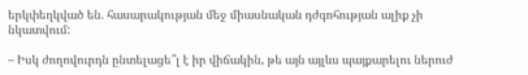երկփեղկված են. հասարակության մեջ միասնական դժգոհության ալիք չի նկատվում:

– Իսկ ժողովուրդն ընտելացե՞լ է իր վիճակին, թե այն այլևս պայքարելու ներուժ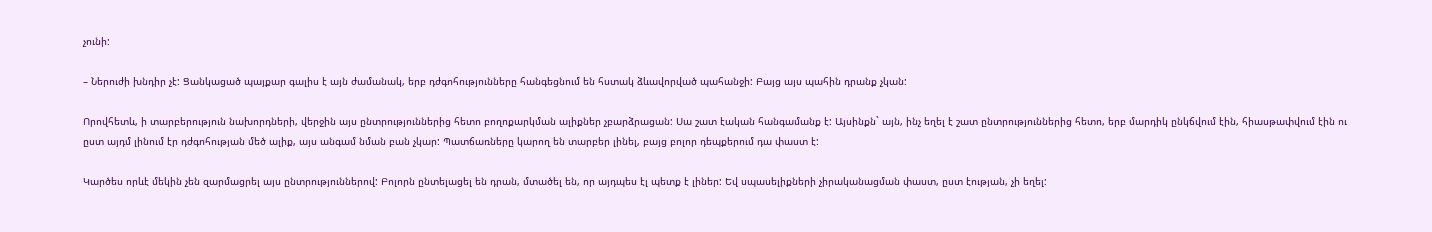չունի:

– Ներուժի խնդիր չէ: Ցանկացած պայքար գալիս է այն ժամանակ, երբ դժգոհությունները հանգեցնում են հստակ ձևավորված պահանջի: Բայց այս պահին դրանք չկան:

Որովհետև, ի տարբերություն նախորդների, վերջին այս ընտրություններից հետո բողոքարկման ալիքներ չբարձրացան: Սա շատ էական հանգամանք է: Այսինքն` այն, ինչ եղել է շատ ընտրություններից հետո, երբ մարդիկ ընկճվում էին, հիասթափվում էին ու ըստ այդմ լինում էր դժգոհության մեծ ալիք, այս անգամ նման բան չկար: Պատճառները կարող են տարբեր լինել, բայց բոլոր դեպքերում դա փաստ է:

Կարծես որևէ մեկին չեն զարմացրել այս ընտրություններով: Բոլորն ընտելացել են դրան, մտածել են, որ այդպես էլ պետք է լիներ: Եվ սպասելիքների չիրականացման փաստ, ըստ էության, չի եղել: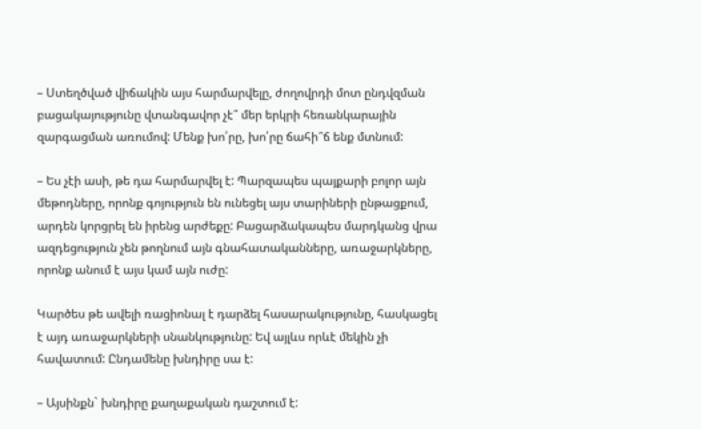– Ստեղծված վիճակին այս հարմարվելը, ժողովրդի մոտ ընդվզման բացակայությունը վտանգավոր չէ՞ մեր երկրի հեռանկարային զարգացման առումով: Մենք խո՛րը, խո՛րը ճահի՞ճ ենք մտնում:

– Ես չէի ասի, թե դա հարմարվել է: Պարզապես պայքարի բոլոր այն մեթոդները, որոնք գոյություն են ունեցել այս տարիների ընթացքում, արդեն կորցրել են իրենց արժեքը: Բացարձակապես մարդկանց վրա ազդեցություն չեն թողնում այն գնահատականները, առաջարկները, որոնք անում է այս կամ այն ուժը:

Կարծես թե ավելի ռացիոնալ է դարձել հասարակությունը, հասկացել է այդ առաջարկների սնանկությունը: Եվ այլևս որևէ մեկին չի հավատում: Ընդամենը խնդիրը սա է:

– Այսինքն` խնդիրը քաղաքական դաշտում է: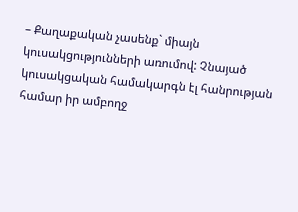– Քաղաքական չասենք` միայն կուսակցությունների առումով: Չնայած կուսակցական համակարգն էլ հանրության համար իր ամբողջ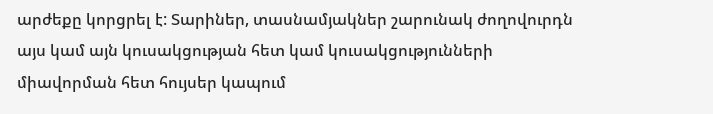արժեքը կորցրել է: Տարիներ, տասնամյակներ շարունակ ժողովուրդն այս կամ այն կուսակցության հետ կամ կուսակցությունների միավորման հետ հույսեր կապում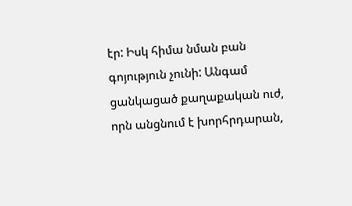էր: Իսկ հիմա նման բան գոյություն չունի: Անգամ ցանկացած քաղաքական ուժ, որն անցնում է խորհրդարան,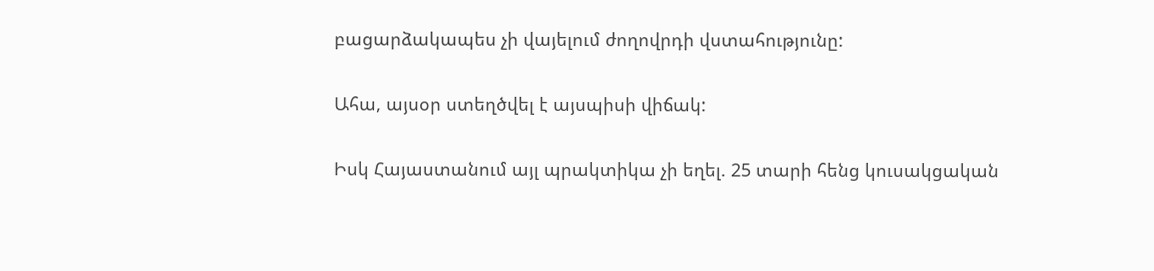բացարձակապես չի վայելում ժողովրդի վստահությունը:

Ահա, այսօր ստեղծվել է այսպիսի վիճակ:

Իսկ Հայաստանում այլ պրակտիկա չի եղել. 25 տարի հենց կուսակցական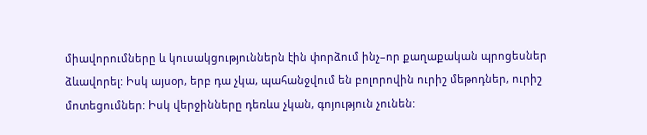միավորումները և կուսակցություններն էին փորձում ինչ–որ քաղաքական պրոցեսներ ձևավորել: Իսկ այսօր, երբ դա չկա, պահանջվում են բոլորովին ուրիշ մեթոդներ, ուրիշ մոտեցումներ: Իսկ վերջինները դեռևս չկան, գոյություն չունեն: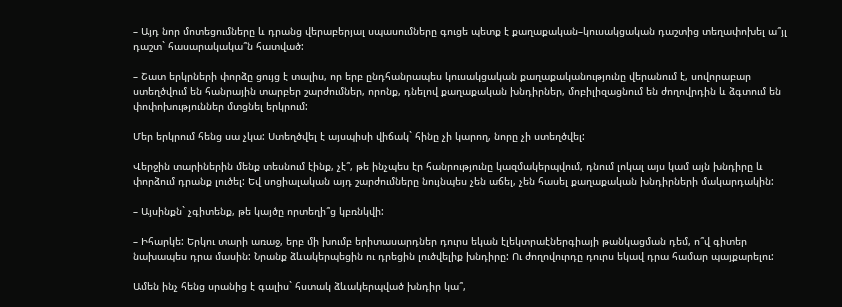– Այդ նոր մոտեցումները և դրանց վերաբերյալ սպասումները գուցե պետք է քաղաքական–կուսակցական դաշտից տեղափոխել ա՞յլ դաշտ` հասարակակա՞ն հատված:

– Շատ երկրների փորձը ցույց է տալիս, որ երբ ընդհանրապես կուսակցական քաղաքականությունը վերանում է, սովորաբար ստեղծվում են հանրային տարբեր շարժումներ, որոնք, դնելով քաղաքական խնդիրներ, մոբիլիզացնում են ժողովրդին և ձգտում են փոփոխություններ մտցնել երկրում:

Մեր երկրում հենց սա չկա: Ստեղծվել է այսպիսի վիճակ` հինը չի կարող, նորը չի ստեղծվել:

Վերջին տարիներին մենք տեսնում էինք, չէ՞, թե ինչպես էր հանրությունը կազմակերպվում, դնում լոկալ այս կամ այն խնդիրը և փորձում դրանք լուծել: Եվ սոցիալական այդ շարժումները նույնպես չեն աճել, չեն հասել քաղաքական խնդիրների մակարդակին:

– Այսինքն` չգիտենք, թե կայծը որտեղի՞ց կբռնկվի:

– Իհարկե: Երկու տարի առաջ, երբ մի խումբ երիտասարդներ դուրս եկան էլեկտրաէներգիայի թանկացման դեմ, ո՞վ գիտեր նախապես դրա մասին: Նրանք ձևակերպեցին ու դրեցին լուծվելիք խնդիրը: Ու ժողովուրդը դուրս եկավ դրա համար պայքարելու:

Ամեն ինչ հենց սրանից է գալիս` հստակ ձևակերպված խնդիր կա՞,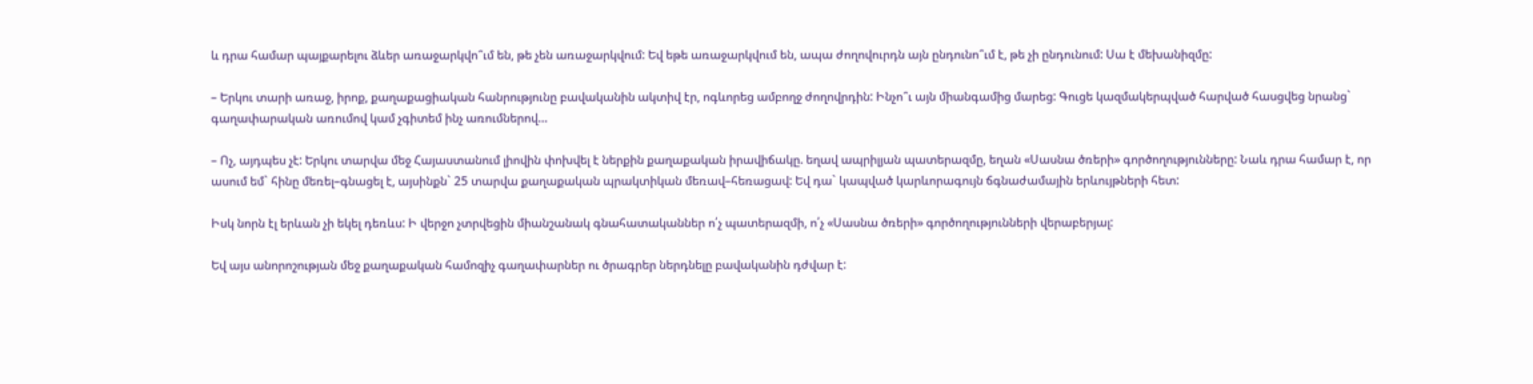և դրա համար պայքարելու ձևեր առաջարկվո՞ւմ են, թե չեն առաջարկվում: Եվ եթե առաջարկվում են, ապա ժողովուրդն այն ընդունո՞ւմ է, թե չի ընդունում: Սա է մեխանիզմը:

– Երկու տարի առաջ, իրոք, քաղաքացիական հանրությունը բավականին ակտիվ էր, ոգևորեց ամբողջ ժողովրդին: Ինչո՞ւ այն միանգամից մարեց: Գուցե կազմակերպված հարված հասցվեց նրանց` գաղափարական առումով կամ չգիտեմ ինչ առումներով…

– Ոչ, այդպես չէ: Երկու տարվա մեջ Հայաստանում լիովին փոխվել է ներքին քաղաքական իրավիճակը. եղավ ապրիլյան պատերազմը, եղան «Սասնա ծռերի» գործողությունները: Նաև դրա համար է, որ ասում եմ` հինը մեռել–գնացել է, այսինքն` 25 տարվա քաղաքական պրակտիկան մեռավ–հեռացավ: Եվ դա` կապված կարևորագույն ճգնաժամային երևույթների հետ:

Իսկ նորն էլ երևան չի եկել դեռևս: Ի վերջո չտրվեցին միանշանակ գնահատականներ ո՛չ պատերազմի, ո՛չ «Սասնա ծռերի» գործողությունների վերաբերյալ:

Եվ այս անորոշության մեջ քաղաքական համոզիչ գաղափարներ ու ծրագրեր ներդնելը բավականին դժվար է: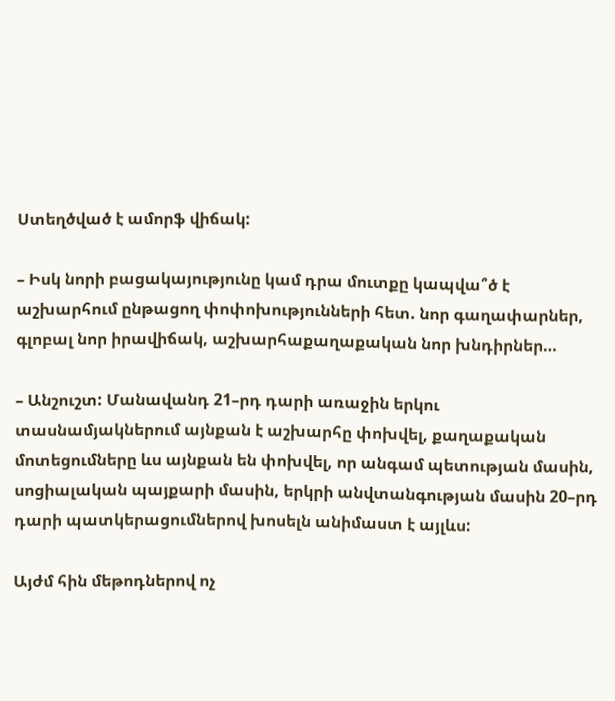Ստեղծված է ամորֆ վիճակ:

– Իսկ նորի բացակայությունը կամ դրա մուտքը կապվա՞ծ է աշխարհում ընթացող փոփոխությունների հետ. նոր գաղափարներ, գլոբալ նոր իրավիճակ, աշխարհաքաղաքական նոր խնդիրներ…

– Անշուշտ: Մանավանդ 21–րդ դարի առաջին երկու տասնամյակներում այնքան է աշխարհը փոխվել, քաղաքական մոտեցումները ևս այնքան են փոխվել, որ անգամ պետության մասին, սոցիալական պայքարի մասին, երկրի անվտանգության մասին 20–րդ դարի պատկերացումներով խոսելն անիմաստ է այլևս:

Այժմ հին մեթոդներով ոչ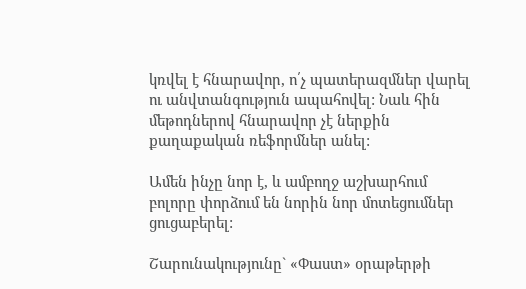կռվել է հնարավոր, ո՛չ պատերազմներ վարել ու անվտանգություն ապահովել: Նաև հին մեթոդներով հնարավոր չէ ներքին քաղաքական ռեֆորմներ անել:

Ամեն ինչը նոր է, և ամբողջ աշխարհում բոլորը փորձում են նորին նոր մոտեցումներ ցուցաբերել:

Շարունակությունը` «Փաստ» օրաթերթի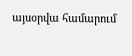այսօրվա համարում